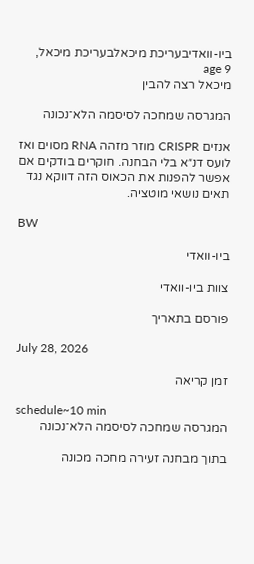ביו-וואדיבעריכת מיכאלבעריכת מיכאל, age 9
מיכאל רצה להבין

המגרסה שמחכה לסיסמה הלא־נכונה

אנזים CRISPR מוזר מזהה RNA מסוים ואז לועס דנ״א בלי הבחנה. חוקרים בודקים אם אפשר להפנות את הכאוס הזה דווקא נגד תאים נושאי מוטציה.

BW

ביו-וואדי

צוות ביו-וואדי

פורסם בתאריך

July 28, 2026

זמן קריאה

schedule~10 min
המגרסה שמחכה לסיסמה הלא־נכונה

בתוך מבחנה זעירה מחכה מכונה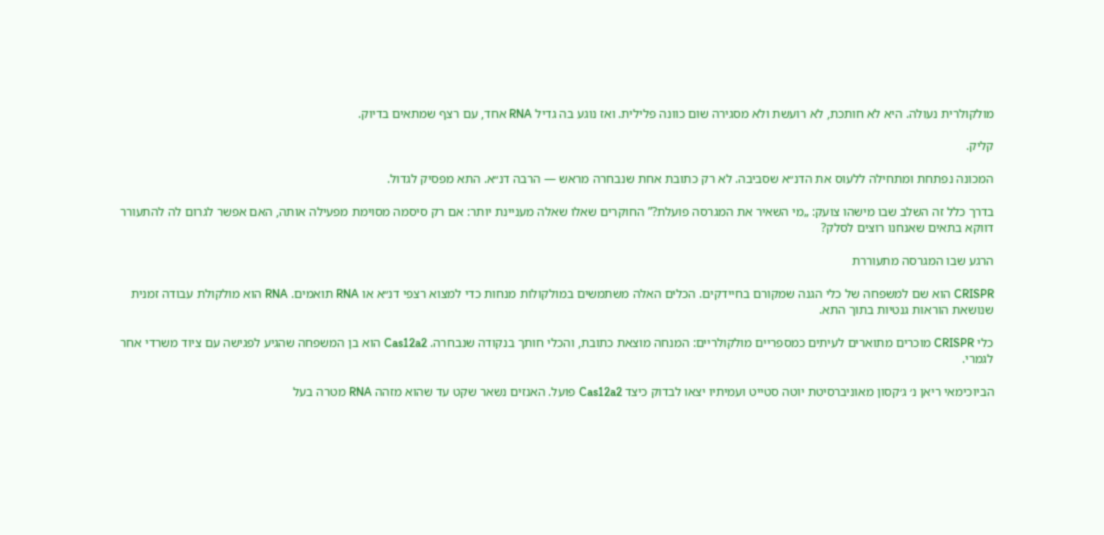מולקולרית נעולה. היא לא חותכת, לא רועשת ולא מסגירה שום כוונה פלילית. ואז נוגע בה גדיל RNA אחד, עם רצף שמתאים בדיוק.

קליק.

המכונה נפתחת ומתחילה ללעוס את הדנ״א שסביבה. לא רק כתובת אחת שנבחרה מראש — הרבה דנ״א. התא מפסיק לגדול.

בדרך כלל זה השלב שבו מישהו צועק: „מי השאיר את המגרסה פועלת?” החוקרים שאלו שאלה מעניינת יותר: אם רק סיסמה מסוימת מפעילה אותה, האם אפשר לגרום לה להתעורר דווקא בתאים שאנחנו רוצים לסלק?

הרגע שבו המגרסה מתעוררת

CRISPR הוא שם למשפחה של כלי הגנה שמקורם בחיידקים. הכלים האלה משתמשים במולקולות מנחות כדי למצוא רצפי דנ״א או RNA תואמים. RNA הוא מולקולת עבודה זמנית שנושאת הוראות גנטיות בתוך התא.

כלי CRISPR מוכרים מתוארים לעיתים כמספריים מולקולריים: המנחה מוצאת כתובת, והכלי חותך בנקודה שנבחרה. Cas12a2 הוא בן המשפחה שהגיע לפגישה עם ציוד משרדי אחר לגמרי.

הביוכימאי ריאן נ׳ ג׳קסון מאוניברסיטת יוטה סטייט ועמיתיו יצאו לבדוק כיצד Cas12a2 פועל. האנזים נשאר שקט עד שהוא מזהה RNA מטרה בעל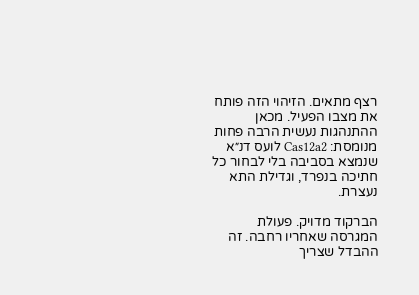רצף מתאים. הזיהוי הזה פותח את מצבו הפעיל. מכאן ההתנהגות נעשית הרבה פחות מנומסת: Cas12a2 לועס דנ״א שנמצא בסביבה בלי לבחור כל חתיכה בנפרד, וגדילת התא נעצרת.

הברקוד מדויק. פעולת המגרסה שאחריו רחבה. זה ההבדל שצריך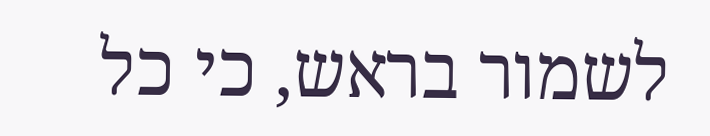לשמור בראש, כי כל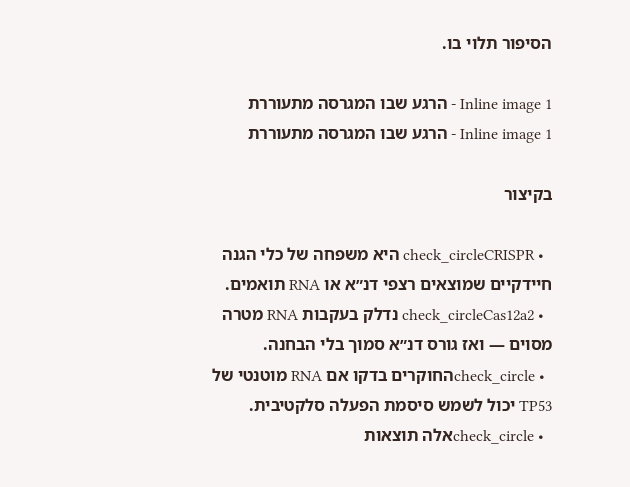הסיפור תלוי בו.

Inline image 1 - הרגע שבו המגרסה מתעוררת
Inline image 1 - הרגע שבו המגרסה מתעוררת

בקיצור

  • check_circleCRISPR היא משפחה של כלי הגנה חיידקיים שמוצאים רצפי דנ״א או RNA תואמים.
  • check_circleCas12a2 נדלק בעקבות RNA מטרה מסוים — ואז גורס דנ״א סמוך בלי הבחנה.
  • check_circleהחוקרים בדקו אם RNA מוטנטי של TP53 יכול לשמש סיסמת הפעלה סלקטיבית.
  • check_circleאלה תוצאות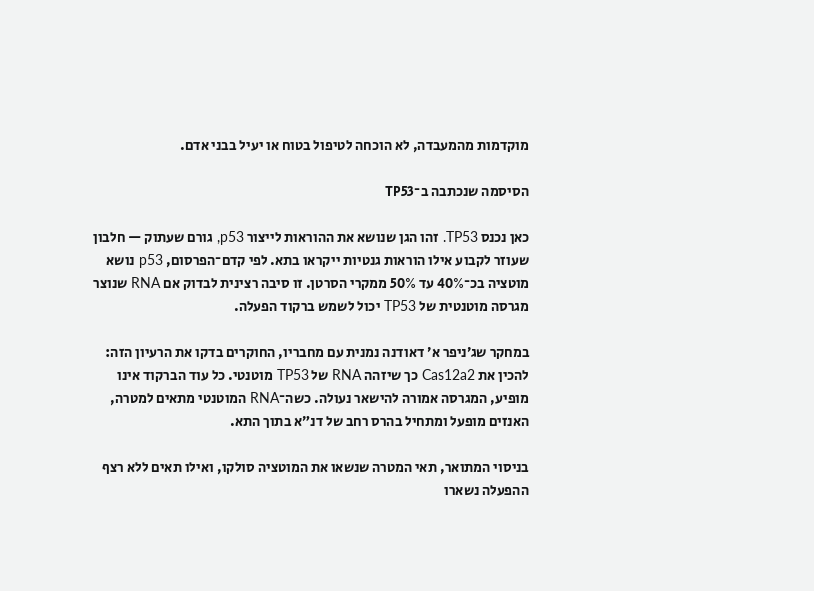מוקדמות מהמעבדה, לא הוכחה לטיפול בטוח או יעיל בבני אדם.

הסיסמה שנכתבה ב־TP53

כאן נכנס TP53. זהו הגן שנושא את ההוראות לייצור p53, גורם שעתוק — חלבון שעוזר לקבוע אילו הוראות גנטיות ייקראו בתא. לפי קדם־הפרסום, p53 נושא מוטציה בכ־40% עד 50% ממקרי הסרטן. זו סיבה רצינית לבדוק אם RNA שנוצר מגרסה מוטנטית של TP53 יכול לשמש ברקוד הפעלה.

במחקר שג׳ניפר א׳ דאודנה נמנית עם מחבריו, החוקרים בדקו את הרעיון הזה: להכין את Cas12a2 כך שיזהה RNA של TP53 מוטנטי. כל עוד הברקוד אינו מופיע, המגרסה אמורה להישאר נעולה. כשה־RNA המוטנטי מתאים למטרה, האנזים מופעל ומתחיל בהרס רחב של דנ״א בתוך התא.

בניסוי המתואר, תאי המטרה שנשאו את המוטציה סולקו, ואילו תאים ללא רצף ההפעלה נשארו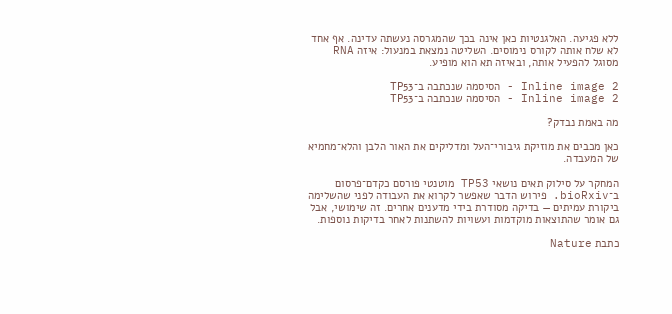ללא פגיעה. האלגנטיות כאן אינה בכך שהמגרסה נעשתה עדינה. אף אחד לא שלח אותה לקורס נימוסים. השליטה נמצאת במנעול: איזה RNA מסוגל להפעיל אותה, ובאיזה תא הוא מופיע.

Inline image 2 - הסיסמה שנכתבה ב־TP53
Inline image 2 - הסיסמה שנכתבה ב־TP53

מה באמת נבדק?

כאן מכבים את מוזיקת גיבורי־העל ומדליקים את האור הלבן והלא־מחמיא של המעבדה.

המחקר על סילוק תאים נושאי TP53 מוטנטי פורסם כקדם־פרסום ב־bioRxiv. פירוש הדבר שאפשר לקרוא את העבודה לפני שהשלימה ביקורת עמיתים — בדיקה מסודרת בידי מדענים אחרים. זה שימושי, אבל גם אומר שהתוצאות מוקדמות ועשויות להשתנות לאחר בדיקות נוספות.

כתבת Nature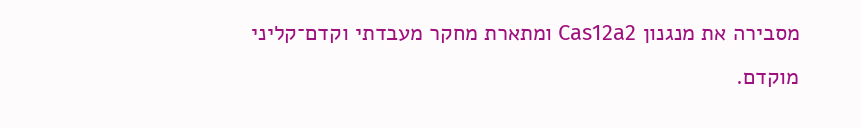מסבירה את מנגנון Cas12a2 ומתארת מחקר מעבדתי וקדם־קליני מוקדם.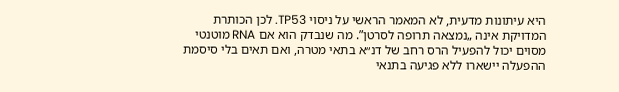היא עיתונות מדעית, לא המאמר הראשי על ניסוי TP53. לכן הכותרת המדויקת אינה „נמצאה תרופה לסרטן”. מה שנבדק הוא אם RNA מוטנטי מסוים יכול להפעיל הרס רחב של דנ״א בתאי מטרה, ואם תאים בלי סיסמת ההפעלה יישארו ללא פגיעה בתנאי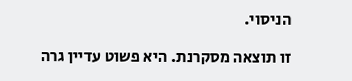הניסוי.

זו תוצאה מסקרנת. היא פשוט עדיין גרה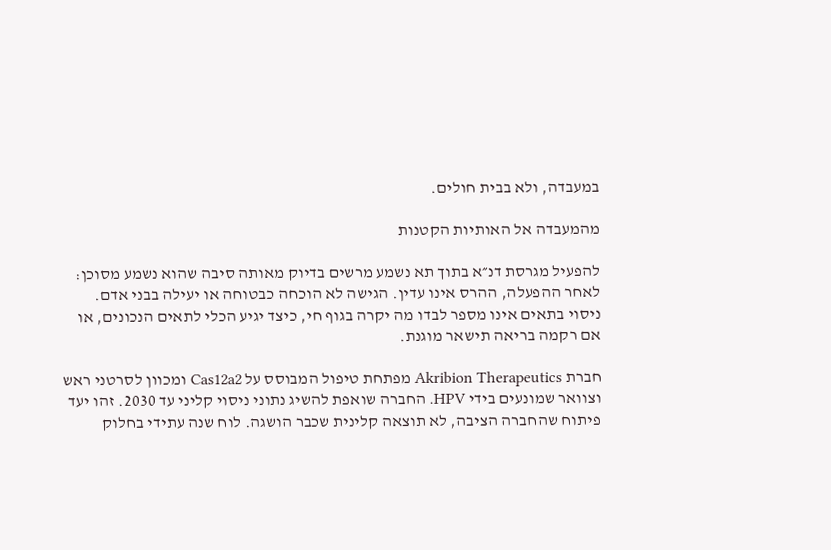במעבדה, ולא בבית חולים.

מהמעבדה אל האותיות הקטנות

להפעיל מגרסת דנ״א בתוך תא נשמע מרשים בדיוק מאותה סיבה שהוא נשמע מסוכן: לאחר ההפעלה, ההרס אינו עדין. הגישה לא הוכחה כבטוחה או יעילה בבני אדם. ניסוי בתאים אינו מספר לבדו מה יקרה בגוף חי, כיצד יגיע הכלי לתאים הנכונים, או אם רקמה בריאה תישאר מוגנת.

חברת Akribion Therapeutics מפתחת טיפול המבוסס על Cas12a2 ומכוון לסרטני ראש וצוואר שמונעים בידי HPV. החברה שואפת להשיג נתוני ניסוי קליני עד 2030. זהו יעד פיתוח שהחברה הציבה, לא תוצאה קלינית שכבר הושגה. לוח שנה עתידי בחלוק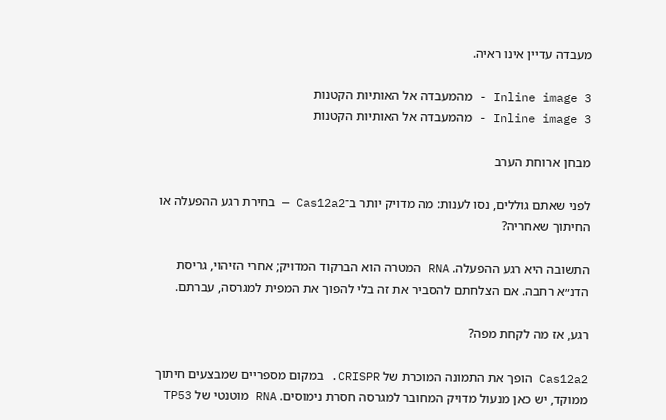מעבדה עדיין אינו ראיה.

Inline image 3 - מהמעבדה אל האותיות הקטנות
Inline image 3 - מהמעבדה אל האותיות הקטנות

מבחן ארוחת הערב

לפני שאתם גוללים, נסו לענות: מה מדויק יותר ב־Cas12a2 — בחירת רגע ההפעלה או החיתוך שאחריה?

התשובה היא רגע ההפעלה. RNA המטרה הוא הברקוד המדויק; אחרי הזיהוי, גריסת הדנ״א רחבה. אם הצלחתם להסביר את זה בלי להפוך את המפית למגרסה, עברתם.

רגע, אז מה לקחת מפה?

Cas12a2 הופך את התמונה המוכרת של CRISPR. במקום מספריים שמבצעים חיתוך ממוקד, יש כאן מנעול מדויק המחובר למגרסה חסרת נימוסים. RNA מוטנטי של TP53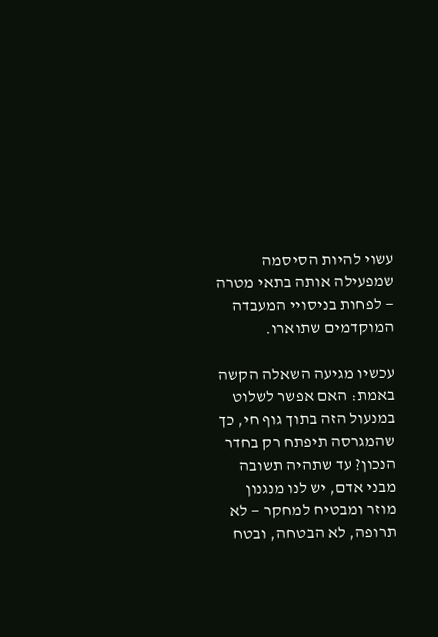עשוי להיות הסיסמה שמפעילה אותה בתאי מטרה — לפחות בניסויי המעבדה המוקדמים שתוארו.

עכשיו מגיעה השאלה הקשה באמת: האם אפשר לשלוט במנעול הזה בתוך גוף חי, כך שהמגרסה תיפתח רק בחדר הנכון? עד שתהיה תשובה מבני אדם, יש לנו מנגנון מוזר ומבטיח למחקר — לא תרופה, לא הבטחה, ובטח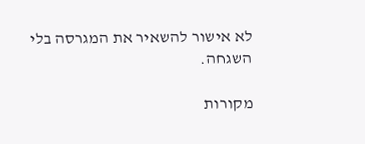לא אישור להשאיר את המגרסה בלי השגחה.

מקורות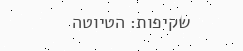שקיפות: הטיוטה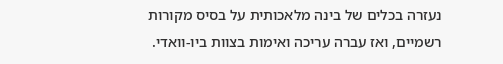נעזרה בכלים של בינה מלאכותית על בסיס מקורות רשמיים, ואז עברה עריכה ואימות בצוות ביו-וואדי.